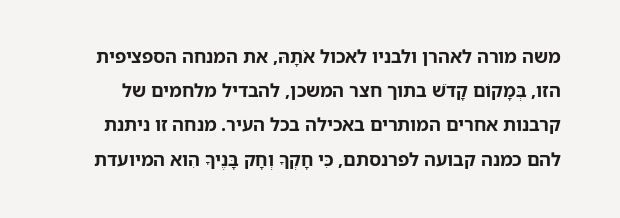משה מורה לאהרן ולבניו לאכול אֹתָהּ, את המנחה הספציפית הזו, בְּמָקוֹם קָדֹשׁ בתוך חצר המשכן, להבדיל מלחמים של קרבנות אחרים המותרים באכילה בכל העיר. מנחה זו ניתנת להם כמנה קבועה לפרנסתם, כִּי חָקְךָ וְחָק בָּנֶיךָ הִוא המיועדת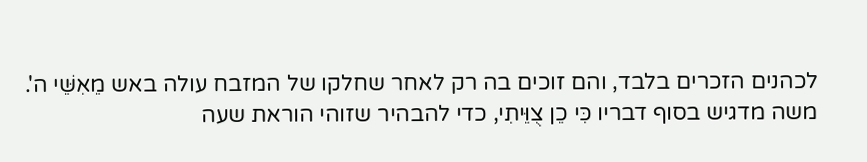לכהנים הזכרים בלבד, והם זוכים בה רק לאחר שחלקו של המזבח עולה באש מֵאִשֵּׁי ה'. משה מדגיש בסוף דבריו כִּי כֵן צֻוֵּיתִי, כדי להבהיר שזוהי הוראת שעה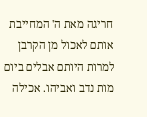חריגה מאת ה' המחייבת אותם לאכול מן הקרבן למרות היותם אבלים ביום מות נדב ואביהו. אכילה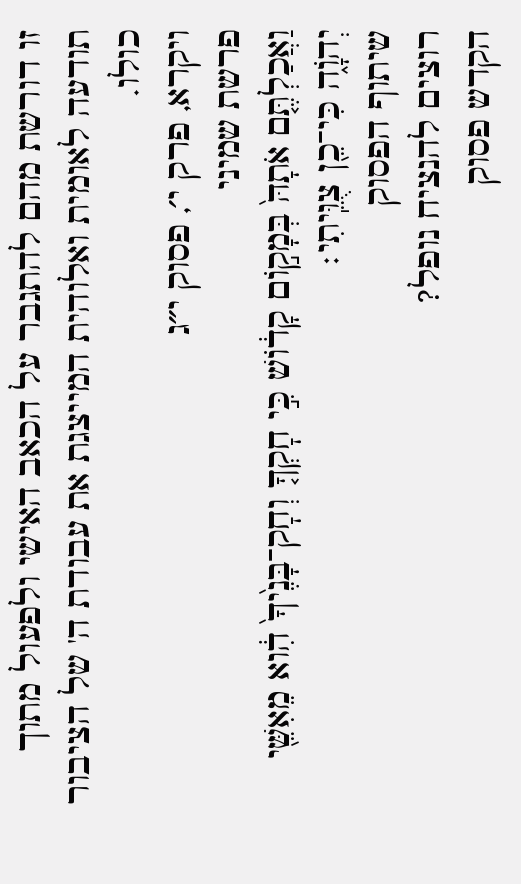זו דורשת מהם להתגבר על הכאב האישי ולפעול מתוך תודעה לאומית ואלוהית המייצגת את עבודת ה' של הציבור כולו.
ויקרא, פרק י׳, פסוק י״ג
פרשת שמיני
וַאֲכַלְתֶּ֤ם אֹתָהּ֙ בְּמָק֣וֹם קָד֔וֹשׁ כִּ֣י חׇקְךָ֤ וְחׇק־בָּנֶ֙יךָ֙ הִ֔וא מֵאִשֵּׁ֖י יְהֹוָ֑ה כִּי־כֵ֖ן צֻוֵּֽיתִי׃
שיתוף הפסוק
רוצים להנציח נופל?
הקדש פסוק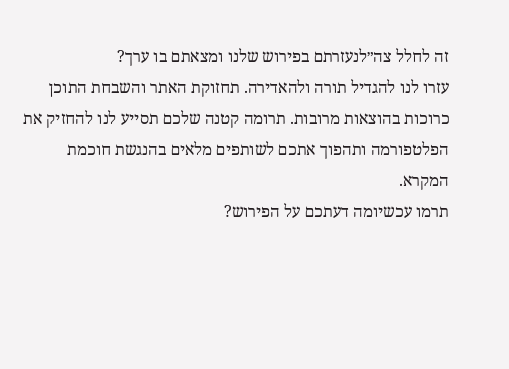זה לחלל צה״לנעזרתם בפירוש שלנו ומצאתם בו ערך?
עזרו לנו להגדיל תורה ולהאדירה. תחזוקת האתר והשבחת התוכן כרוכות בהוצאות מרובות. תרומה קטנה שלכם תסייע לנו להחזיק את הפלטפורמה ותהפוך אתכם לשותפים מלאים בהנגשת חוכמת המקרא.
תרמו עכשיומה דעתכם על הפירוש?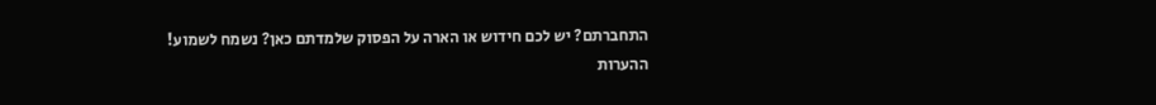התחברתם? יש לכם חידוש או הארה על הפסוק שלמדתם כאן? נשמח לשמוע!
ההערות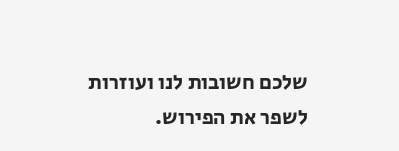שלכם חשובות לנו ועוזרות לשפר את הפירוש.